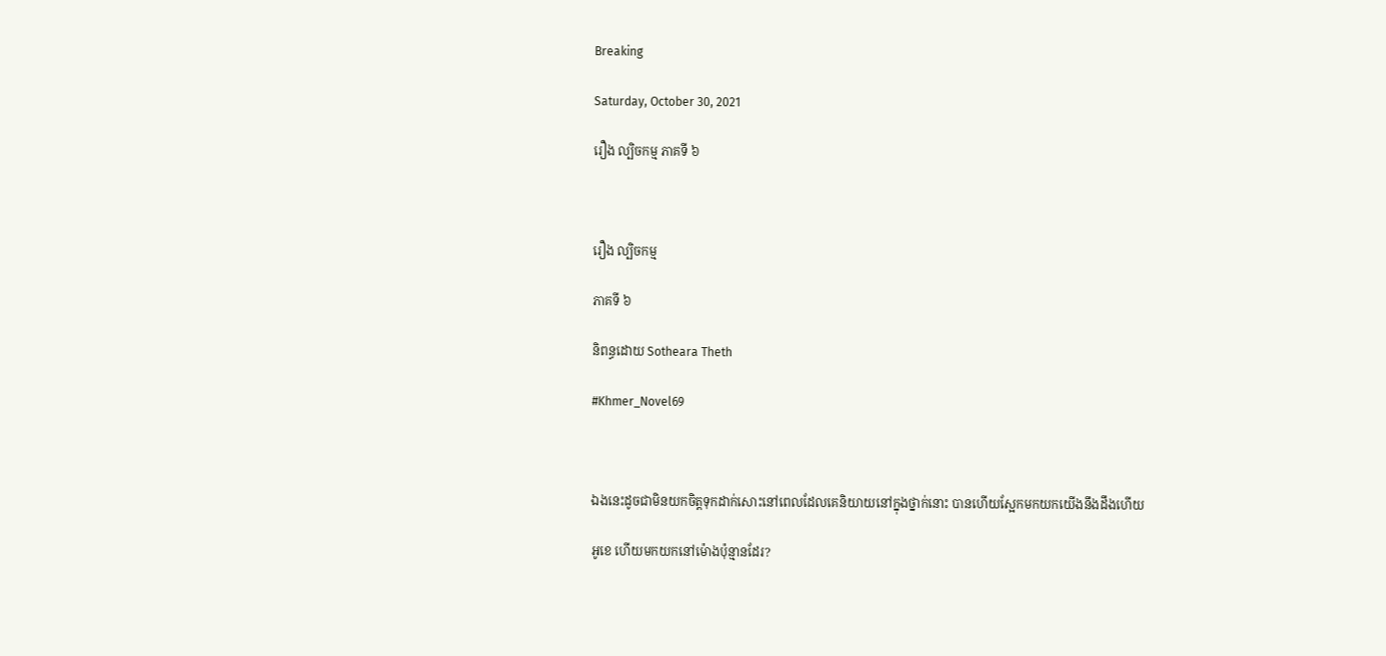Breaking

Saturday, October 30, 2021

រឿង ល្បិចកម្ម ភាគទី ៦



រឿង ល្បិចកម្ម

ភាគទី ៦

និពន្ធដោយ Sotheara Theth

#Khmer_Novel69



ឯងនេះដូចជាមិនយកចិត្តទុកដាក់សោះនៅពេលដែលគេនិយាយនៅក្នុងថ្នាក់នោះ បានហើយស្អែកមកយកយើងនឹងដឹងហើយ

អូខេ ហើយមកយកនៅម៉ោងប៉ុន្មានដែរ?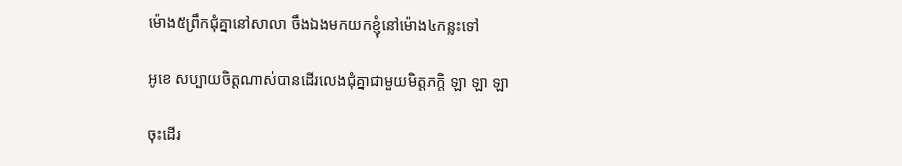ម៉ោង៥ព្រឹកជុំគ្នានៅសាលា ចឹងឯងមកយកខ្ញុំនៅម៉ោង៤កន្លះទៅ

អូខេ សប្បាយចិត្តណាស់បានដើរលេងជុំគ្នាជាមួយមិត្តភក្តិ ឡា ឡា ឡា

ចុះដើរ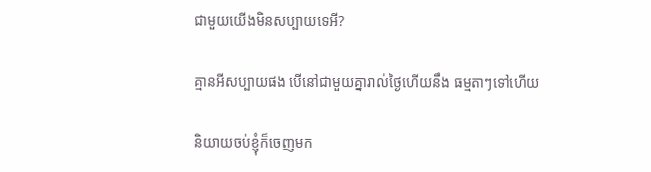ជាមួយយើងមិនសប្បាយទេអី?

គ្មានអីសប្បាយផង បើនៅជាមួយគ្នារាល់ថ្ងៃហើយនឹង ធម្មតាៗទៅហើយ

និយាយចប់ខ្ញុំក៏ចេញមក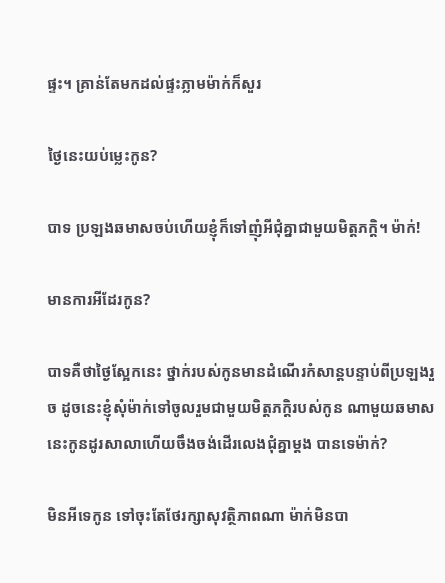ផ្ទះ។ គ្រាន់តែមកដល់ផ្ទះភ្លាមម៉ាក់ក៏សួរ

ថ្ងៃនេះយប់ម្លេះកូន?

បាទ ប្រឡងឆមាសចប់ហើយខ្ញុំក៏ទៅញុំអីជុំគ្នាជាមួយមិត្តភក្តិ។ ម៉ាក់!

មានការអីដែរកូន?

បាទគឺថាថ្ងៃស្អែកនេះ ថ្នាក់របស់កូនមានដំណើរកំសាន្តបន្ទាប់ពីប្រឡងរួច ដូចនេះខ្ញុំសុំម៉ាក់ទៅចូលរួមជាមួយមិត្តភក្តិរបស់កូន ណាមួយឆមាសនេះកូនដូរសាលាហើយចឹងចង់ដើរលេងជុំគ្នាម្តង បានទេម៉ាក់?

មិនអីទេកូន ទៅចុះតែថែរក្សាសុវត្ថិភាពណា ម៉ាក់មិនបា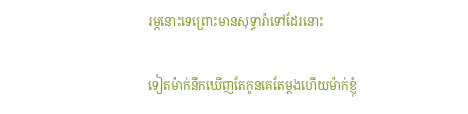រម្ភនោះទេព្រោះមានសុទ្ធារ៉ាទៅដែរនោះ

ទៀតម៉ាក់នឹកឃើញតែកូនគេតែម្តងហើយម៉ាក់ខ្ញុំ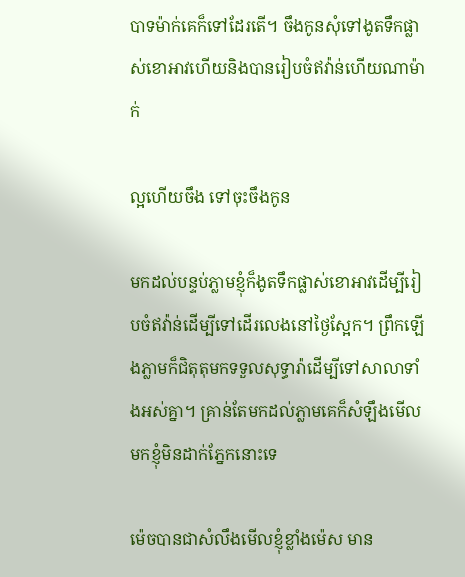បាទម៉ាក់គេក៏ទៅដែរតើ។ ចឹងកូនសុំទៅងូតទឹកផ្លាស់ខោអាវហើយនិងបានរៀបចំឥវ៉ាន់ហើយណាម៉ាក់

ល្អហើយចឹង ទៅចុះចឹងកូន

មកដល់បន្ទប់ភ្លាមខ្ញុំក៏ងូតទឹកផ្លាស់ខោអាវដើម្បីរៀបចំឥវ៉ាន់ដើម្បីទៅដើរលេងនៅថ្ងៃស្អែក។ ព្រឹកឡើងភ្លាមក៏ជិតុតុមកទទួលសុទ្ធារ៉ាដើម្បីទៅសាលាទាំងអស់គ្នា។ គ្រាន់តែមកដល់ភ្លាមគេក៏សំឡឹងមើលមកខ្ញុំមិនដាក់ភ្នែកនោះទេ

ម៉េចបានជាសំលឹងមើលខ្ញុំខ្លាំងម៉េស មាន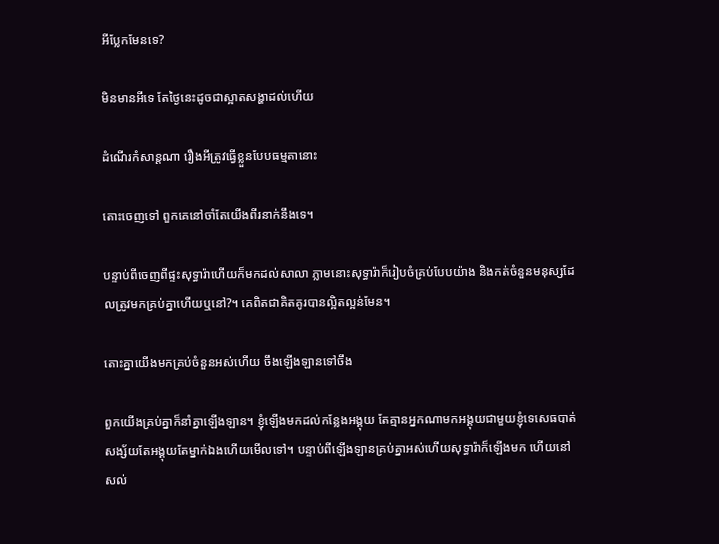អីប្លែកមែនទេ?

មិនមានអីទេ តែថ្ងៃនេះដូចជាស្អាតសង្ហាដល់ហើយ

ដំណើរកំសាន្តណា រឿងអីត្រូវធ្វើខ្លួនបែបធម្មតានោះ

តោះចេញទៅ ពួកគេនៅចាំតែយើងពីរនាក់នឹងទេ។

បន្ទាប់ពីចេញពីផ្ទះសុទ្ធារ៉ាហើយក៏មកដល់សាលា ភ្លាមនោះសុទ្ធារ៉ាក៏រៀបចំគ្រប់បែបយ៉ាង និងកត់ចំនួនមនុស្សដែលត្រូវមកគ្រប់គ្នាហើយឬនៅ?។ គេពិតជាគិតគូរបានល្អិតល្អន់មែន។

តោះគ្នាយើងមកគ្រប់ចំនួនអស់ហើយ ចឹងឡើងឡានទៅចឹង

ពួកយើងគ្រប់គ្នាក៏នាំគ្នាឡើងឡាន។ ខ្ញុំឡើងមកដល់កន្លែងអង្គុយ តែគ្មានអ្នកណាមកអង្គុយជាមួយខ្ញុំទេសេធបាត់ សង្ស័យតែអង្គុយតែម្នាក់ឯងហើយមើលទៅ។ បន្ទាប់ពីឡើងឡានគ្រប់គ្នាអស់ហើយសុទ្ធារ៉ាក៏ឡើងមក ហើយនៅសល់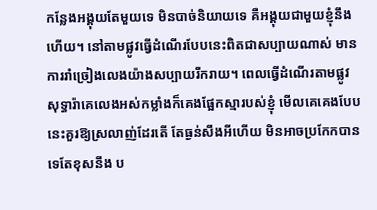កន្លែងអង្គុយតែមួយទេ មិនបាច់និយាយទេ គឺអង្គុយជាមួយខ្ញុំនឹងហើយ។ នៅតាមផ្លូវធ្វើដំណើរបែបនេះពិតជាសប្បាយណាស់ មានការរាំច្រៀងលេងយ៉ាងសប្បាយរីករាយ។ ពេលធ្វើដំណើរតាមផ្លូវ សុទ្ធារ៉ាគេលេងអស់កម្លាំងក៏គេងផ្អែកស្មារបស់ខ្ញុំ មើលគេគេងបែបនេះគួរឱ្យស្រលាញ់ដែរតើ តែធ្ងន់សឹងអីហើយ មិនអាចប្រកែកបានទេតែខុសនឹង ប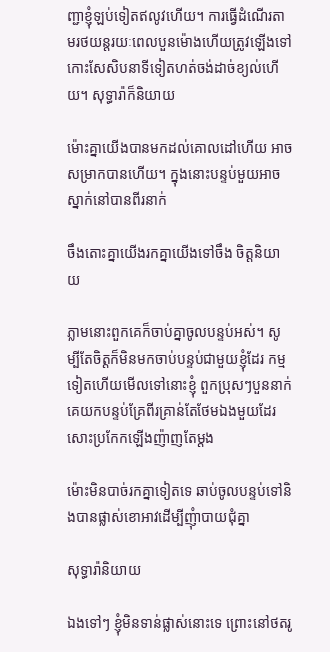ញ្ជាខ្ញុំឡប់ទៀតឥលូវហើយ។ ការធ្វើដំណើរតាមរថយន្តរយៈពេលបួនម៉ោងហើយត្រូវឡើងទៅកោះសែសិបនាទីទៀតហត់ចង់ដាច់ខ្យល់ហើយ។ សុទ្ធារ៉ាក៏និយាយ

ម៉ោះគ្នាយើងបានមកដល់គោលដៅហើយ អាចសម្រាកបានហើយ។ ក្នុងនោះបន្ទប់មួយអាចស្នាក់នៅបានពីរនាក់

ចឹងតោះគ្នាយើងរកគ្នាយើងទៅចឹង ចិត្តនិយាយ

ភ្លាមនោះពួកគេក៏ចាប់គ្នាចូលបន្ទប់អស់។ សូម្បីតែចិត្តក៏មិនមកចាប់បន្ទប់ជាមួយខ្ញុំដែរ កម្មទៀតហើយមើលទៅនោះខ្ញុំ ពួកប្រុសៗបួននាក់គេយកបន្ទប់គ្រែពីរគ្រាន់តែថែមឯងមួយដែរសោះប្រកែកឡើងញ៉ាញតែម្តង

ម៉ោះមិនបាច់រកគ្នាទៀតទេ ឆាប់ចូលបន្ទប់ទៅនិងបានផ្លាស់ខោអាវដើម្បីញុំាបាយជុំគ្នា

សុទ្ធារ៉ានិយាយ

ឯងទៅៗ ខ្ញុំមិនទាន់ផ្លាស់នោះទេ ព្រោះនៅថតរូ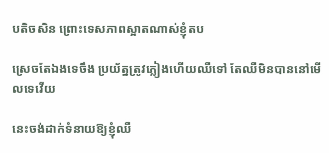បតិចសិន ព្រោះទេសភាពស្អាតណាស់ខ្ញុំតប

ស្រេចតែឯងទេចឹង ប្រយ័ត្នត្រូវភ្លៀងហើយឈឺទៅ តែឈឺមិនបាននៅមើលទេវើយ

នេះចង់ដាក់ទំនាយឱ្យខ្ញុំឈឺ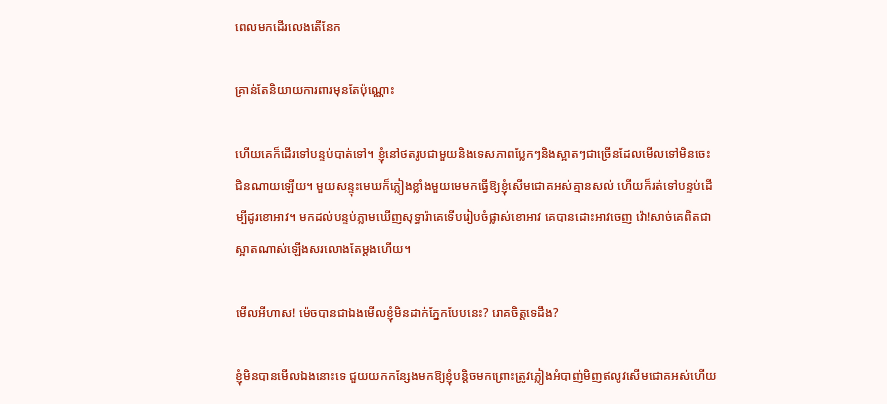ពេលមកដើរលេងតើនែក

គ្រាន់តែនិយាយការពារមុនតែប៉ុណ្ណោះ

ហើយគេក៏ដើរទៅបន្ទប់បាត់ទៅ។ ខ្ញុំនៅថតរូបជាមួយនិងទេសភាពប្លែកៗនិងស្អាតៗជាច្រើនដែលមើលទៅមិនចេះជិនណាយឡើយ។ មួយសន្ទុះមេឃក៏ភ្លៀងខ្លាំងមួយមេមកធ្វើឱ្យខ្ញុំសើមជោគអស់គ្មានសល់ ហើយក៏រត់ទៅបន្ទប់ដើម្បីដូរខោអាវ។ មកដល់បន្ទប់ភ្លាមឃើញសុទ្ធារ៉ាគេទើបរៀបចំផ្លាស់ខោអាវ គេបានដោះអាវចេញ វ៉ោ!សាច់គេពិតជាស្អាតណាស់ឡើងសរលោងតែម្តងហើយ។

មើលអីហាស! ម៉េចបានជាឯងមើលខ្ញុំមិនដាក់ភ្នែកបែបនេះ? រោគចិត្តទេដឹង?

ខ្ញុំមិនបានមើលឯងនោះទេ ជួយយកកន្សែងមកឱ្យខ្ញុំបន្តិចមកព្រោះត្រូវភ្លៀងអំបាញ់មិញឥលូវសើមជោគអស់ហើយ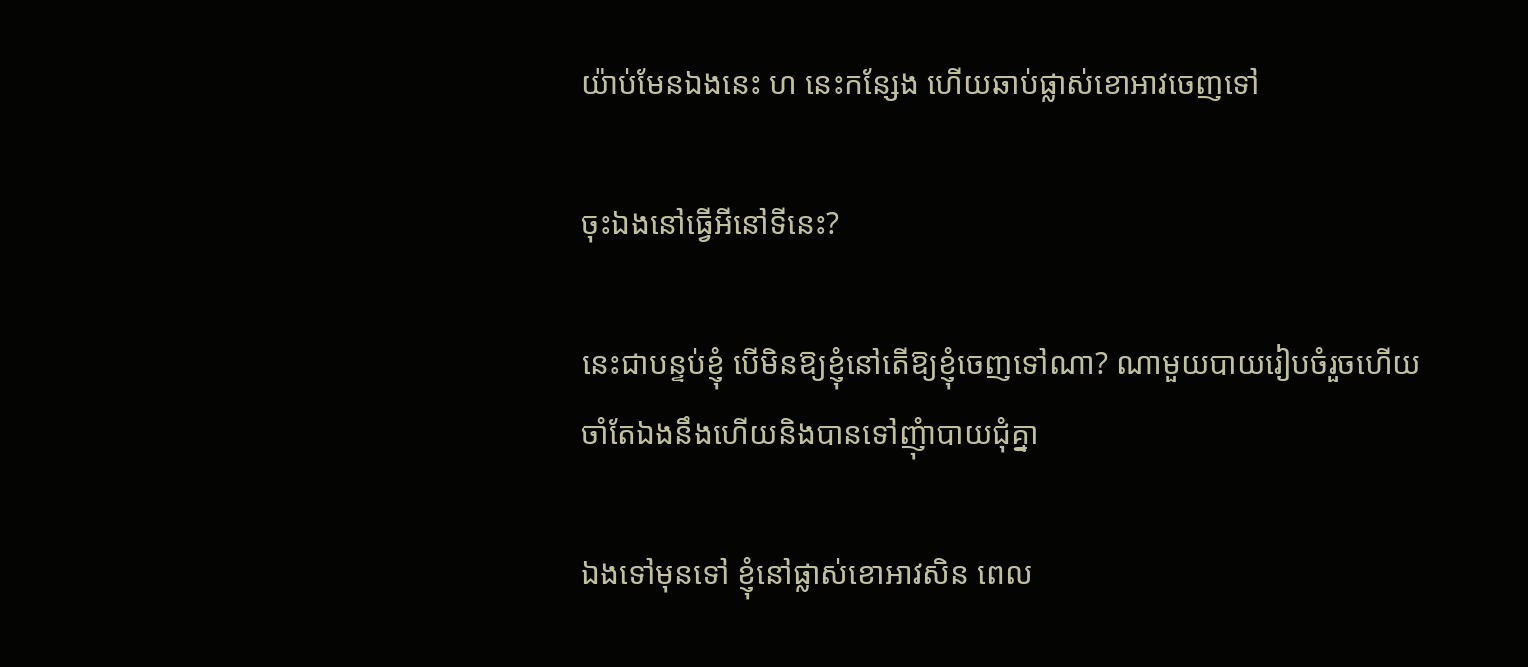យ៉ាប់មែនឯងនេះ ហ នេះកន្សែង ហើយឆាប់ផ្លាស់ខោអាវចេញទៅ

ចុះឯងនៅធ្វើអីនៅទីនេះ?

នេះជាបន្ទប់ខ្ញុំ បើមិនឱ្យខ្ញុំនៅតើឱ្យខ្ញុំចេញទៅណា? ណាមួយបាយរៀបចំរួចហើយចាំតែឯងនឹងហើយនិងបានទៅញុំាបាយជុំគ្នា

ឯងទៅមុនទៅ ខ្ញុំនៅផ្លាស់ខោអាវសិន ពេល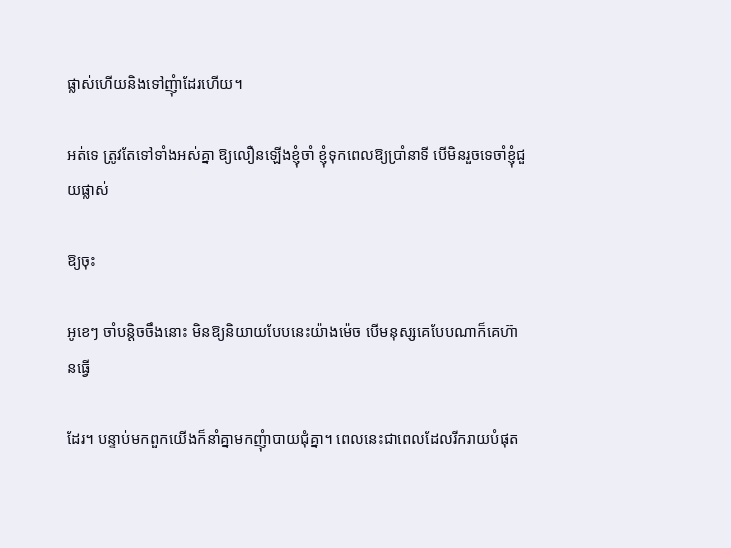ផ្លាស់ហើយនិងទៅញុំាដែរហើយ។

អត់ទេ ត្រូវតែទៅទាំងអស់គ្នា ឱ្យលឿនឡើងខ្ញុំចាំ ខ្ញុំទុកពេលឱ្យប្រាំនាទី បើមិនរួចទេចាំខ្ញុំជួយផ្លាស់

ឱ្យចុះ

អូខេៗ ចាំបន្តិចចឹងនោះ មិនឱ្យនិយាយបែបនេះយ៉ាងម៉េច បើមនុស្សគេបែបណាក៏គេហ៊ានធ្វើ

ដែរ។ បន្ទាប់មកពួកយើងក៏នាំគ្នាមកញុំាបាយជុំគ្នា។ ពេលនេះជាពេលដែលរីករាយបំផុត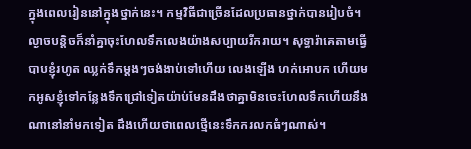ក្នុងពេលរៀននៅក្នុងថ្នាក់នេះ។ កម្មវិធីជាច្រើនដែលប្រធានថ្នាក់បានរៀបចំ។ ល្ងាចបន្តិចក៏នាំគ្នាចុះហែលទឹកលេងយ៉ាងសប្បាយរីករាយ។ សុទ្ធារ៉ាគេតាមធ្វើបាបខ្ញុំរហូត ឈ្លក់ទឹកម្តងៗចង់ងាប់ទៅហើយ លេងឡើង ហក់អោបក ហើយមកអូសខ្ញុំទៅកន្លែងទឹកជ្រៅទៀតយ៉ាប់មែនដឹងថាគ្នាមិនចេះហែលទឹកហើយនឹងណានៅនាំមកទៀត ដឹងហើយថាពេលថ្មើនេះទឹកករលកធំៗណាស់។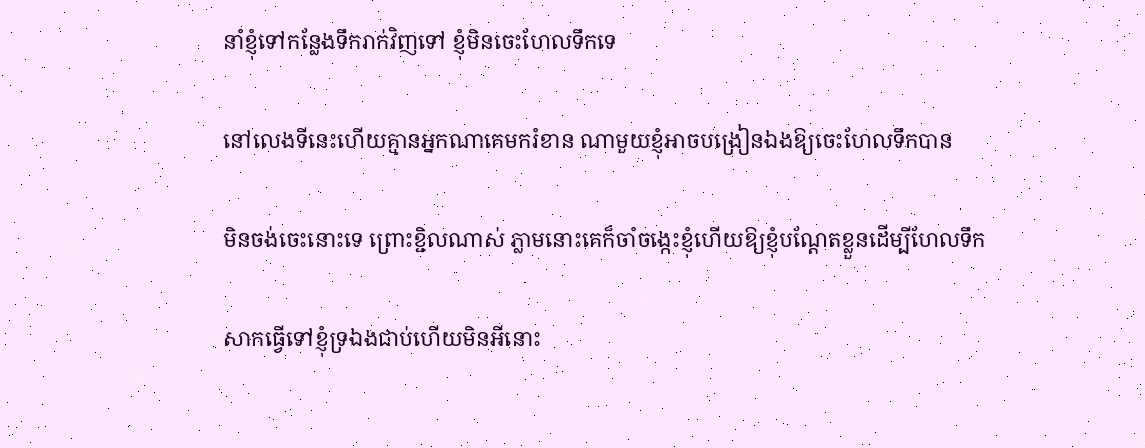នាំខ្ញុំទៅកន្លែងទឹករាក់វិញទៅ ខ្ញុំមិនចេះហែលទឹកទេ

នៅលេងទីនេះហើយគ្មានអ្នកណាគេមករំខាន ណាមួយខ្ញុំអាចបង្រៀនឯងឱ្យចេះហែលទឹកបាន

មិនចង់ចេះនោះទេ ព្រោះខ្ជិលណាស់ ភ្លាមនោះគេក៏ចាំចង្កេះខ្ញុំហើយឱ្យខ្ញុំបណ្តែតខ្លួនដើម្បីហែលទឹក

សាកធ្វើទៅខ្ញុំទ្រឯងជាប់ហើយមិនអីនោះ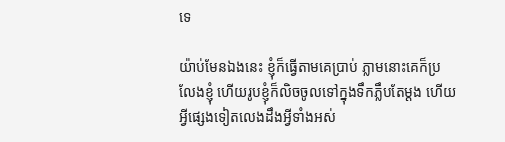ទេ

យ៉ាប់មែនឯងនេះ ខ្ញុំក៏ធ្វើតាមគេប្រាប់ ភ្លាមនោះគេក៏ប្រលែងខ្ញុំ ហើយរូបខ្ញុំក៏លិចចូលទៅក្នុងទឹកភ្លឹបតែម្តង ហើយអ្វីផ្សេងទៀតលេងដឹងអ្វីទាំងអស់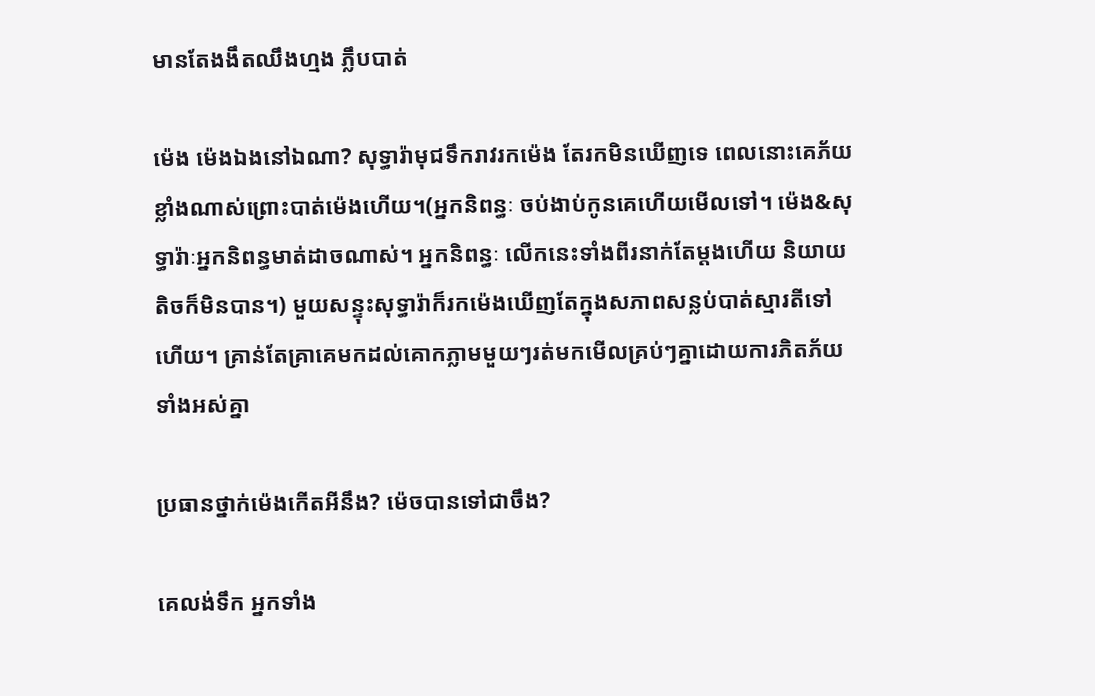មានតែងងឹតឈឹងហ្មង ភ្លឹបបាត់

ម៉េង ម៉េងឯងនៅឯណា? សុទ្ធារ៉ាមុជទឹករាវរកម៉េង តែរកមិនឃើញទេ ពេលនោះគេភ័យខ្លាំងណាស់ព្រោះបាត់ម៉េងហើយ។(អ្នកនិពន្ធៈ ចប់ងាប់កូនគេហើយមើលទៅ។ ម៉េង&សុទ្ធារ៉ាៈអ្នកនិពន្ធមាត់ដាចណាស់។ អ្នកនិពន្ធៈ លើកនេះទាំងពីរនាក់តែម្តងហើយ និយាយតិចក៏មិនបាន។) មួយសន្ទុះសុទ្ធារ៉ាក៏រកម៉េងឃើញតែក្នុងសភាពសន្លប់បាត់ស្មារតីទៅហើយ។ គ្រាន់តែគ្រាគេមកដល់គោកភ្លាមមួយៗរត់មកមើលគ្រប់ៗគ្នាដោយការភិតភ័យទាំងអស់គ្នា

ប្រធានថ្នាក់ម៉េងកើតអីនឹង? ម៉េចបានទៅជាចឹង?

គេលង់ទឹក អ្នកទាំង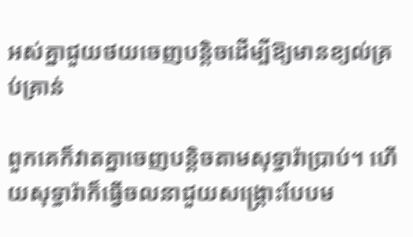អស់គ្នាជួយថយចេញបន្តិចដើម្បីឱ្យមានខ្យល់គ្រប់គ្រាន់

ពួកគេក៏វាតគ្នាចេញបន្តិចតាមសុទ្ធារ៉ាប្រាប់។ ហើយសុទ្ធារ៉ាក៏ធ្វើចលនាជួយសង្គ្រោះបែបម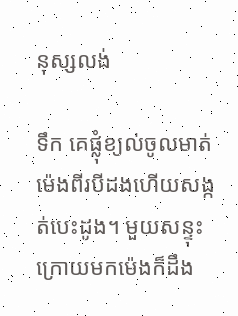នុស្សលង់

ទឹក គេផ្លុំខ្យល់ចូលមាត់ម៉េងពីរបីដងហើយសង្កត់បេះដូង។ មួយសន្ទុះក្រោយមកម៉េងក៏ដឹង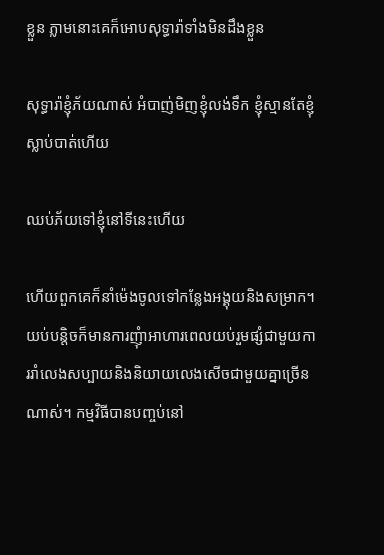ខ្លួន ភ្លាមនោះគេក៏អោបសុទ្ធារ៉ាទាំងមិនដឹងខ្លួន

សុទ្ធារ៉ាខ្ញុំភ័យណាស់ អំបាញ់មិញខ្ញុំលង់ទឹក ខ្ញុំស្មានតែខ្ញុំស្លាប់បាត់ហើយ

ឈប់ភ័យទៅខ្ញុំនៅទីនេះហើយ

ហើយពួកគេក៏នាំម៉េងចូលទៅកន្លែងអង្គុយនិងសម្រាក។ យប់បន្តិចក៏មានការញុំាអាហារពេលយប់រួមផ្សំជាមួយការរាំលេងសប្បាយនិងនិយាយលេងសើចជាមួយគ្នាច្រើនណាស់។ កម្មវិធីបានបញ្ចប់នៅ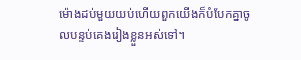ម៉ោងដប់មួយយប់ហើយពួកយើងក៏បំបែកគ្នាចូលបន្ទប់គេងរៀងខ្លួនអស់ទៅ។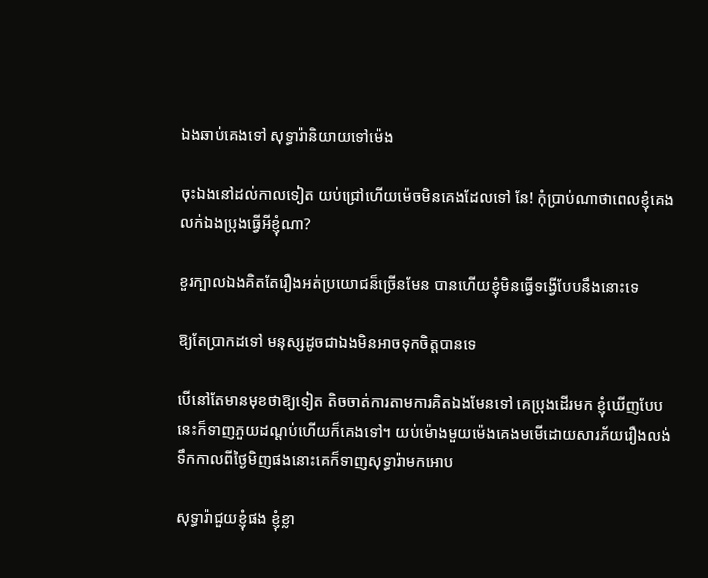ឯងឆាប់គេងទៅ សុទ្ធារ៉ានិយាយទៅម៉េង

ចុះឯងនៅដល់កាលទៀត យប់ជ្រៅហើយម៉េចមិនគេងដែលទៅ នែ! កុំប្រាប់ណាថាពេលខ្ញុំគេងលក់ឯងប្រុងធ្វើអីខ្ញុំណា?

ខួរក្បាលឯងគិតតែរឿងអត់ប្រយោជន៏ច្រើនមែន បានហើយខ្ញុំមិនធ្វើទង្វើបែបនឹងនោះទេ

ឱ្យតែប្រាកដទៅ មនុស្សដូចជាឯងមិនអាចទុកចិត្តបានទេ

បើនៅតែមានមុខថាឱ្យទៀត តិចចាត់ការតាមការគិតឯងមែនទៅ គេប្រុងដើរមក ខ្ញុំឃើញបែបនេះក៏ទាញភួយដណ្តប់ហើយក៏គេងទៅ។ យប់ម៉ោងមួយម៉េងគេងមមើដោយសារភ័យរឿងលង់ទឹកកាលពីថ្ងៃមិញផងនោះគេក៏ទាញសុទ្ធារ៉ាមកអោប

សុទ្ធារ៉ាជួយខ្ញុំផង ខ្ញុំខ្លា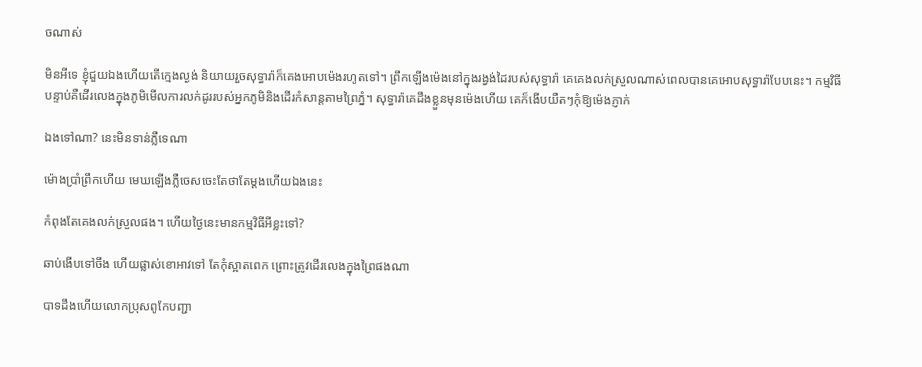ចណាស់

មិនអីទេ ខ្ញុំជួយឯងហើយតើក្មេងល្ងង់ និយាយរួចសុទ្ធារ៉ាក៏គេងអោបម៉េងរហូតទៅ។ ព្រឹកឡើងម៉េងនៅក្នុងរង្វង់ដៃរបស់សុទ្ធារ៉ា គេគេងលក់ស្រួលណាស់ពេលបានគេអោបសុទ្ធារ៉ាបែបនេះ។ កម្មវិធីបន្ទាប់គឺដើរលេងក្នុងភូមិមើលការលក់ដូររបស់អ្នកភូមិនិងដើរកំសាន្តតាមព្រៃភ្នំ។ សុទ្ធារ៉ាគេដឹងខ្លួនមុនម៉េងហើយ គេក៏ងើបយឺតៗកុំឱ្យម៉េងភ្ញាក់

ឯងទៅណា? នេះមិនទាន់ភ្លឺទេណា

ម៉ោងប្រាំព្រឹកហើយ មេឃឡើងភ្លឺចេសចេះតែថាតែម្តងហើយឯងនេះ

កំពុងតែគេងលក់ស្រួលផង។ ហើយថ្ងៃនេះមានកម្មវិធីអីខ្លះទៅ?

ឆាប់ងើបទៅចឹង ហើយផ្លាស់ខោអាវទៅ តែកុំស្អាតពេក ព្រោះត្រូវដើរលេងក្នុងព្រៃផងណា

បាទដឹងហើយលោកប្រុសពូកែបញ្ជា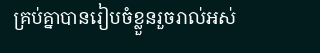គ្រប់គ្នាបានរៀបចំខ្លួនរួចរាល់អស់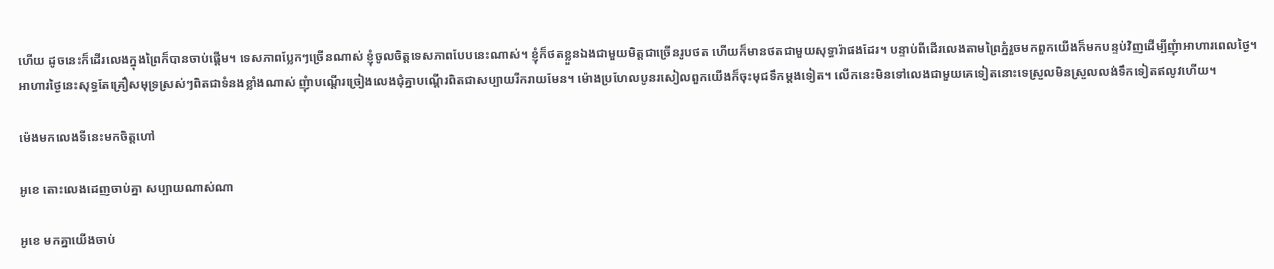ហើយ ដូចនេះក៏ដើរលេងក្នុងព្រៃក៏បានចាប់ផ្តើម។ ទេសភាពប្លែកៗច្រើនណាស់ ខ្ញុំចូលចិត្តទេសភាពបែបនេះណាស់។ ខ្ញុំក៏ថតខ្លួនឯងជាមួយមិត្តជាច្រើនរូបថត ហើយក៏មានថតជាមួយសុទ្ធារ៉ាផងដែរ។ បន្ទាប់ពីដើរលេងតាមព្រៃភ្នំរួចមកពួកយើងក៏មកបន្ទប់វិញដើម្បីញុំាអាហារពេលថ្ងៃ។ អាហារថ្ងៃនេះសុទ្ធតែគ្រឿសមុទ្រស្រស់ៗពិតជាទំនងខ្លាំងណាស់ ញុំាបណ្តើរច្រៀងលេងជុំគ្នាបណ្តើរពិតជាសប្បាយរីករាយមែន។ ម៉ោងប្រហែលបូនរសៀលពួកយើងក៏ចុះមុជទឹកម្តងទៀត។ លើកនេះមិនទៅលេងជាមួយគេទៀតនោះទេស្រួលមិនស្រួលលង់ទឹកទៀតឥលូវហើយ។

ម៉េងមកលេងទីនេះមកចិត្តហៅ

អូខេ តោះលេងដេញចាប់គ្នា សប្បាយណាស់ណា

អូខេ មកគ្នាយើងចាប់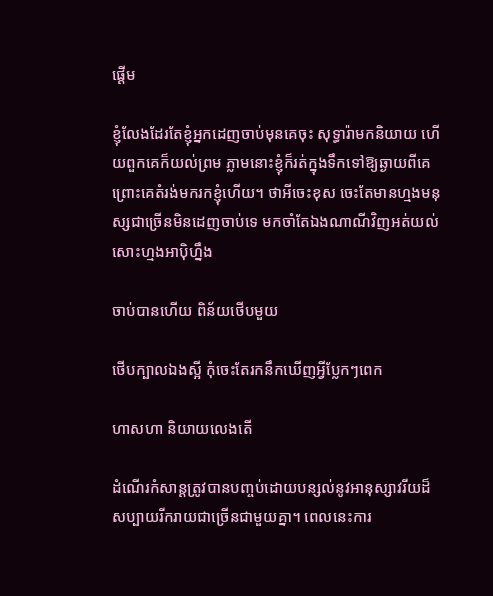ផ្តើម

ខ្ញុំលែងដែរតែខ្ញុំអ្នកដេញចាប់មុនគេចុះ សុទ្ធារ៉ាមកនិយាយ ហើយពួកគេក៏យល់ព្រម ភ្លាមនោះខ្ញុំក៏រត់ក្នុងទឹកទៅឱ្យឆ្ងាយពីគេ ព្រោះគេតំរង់មករកខ្ញុំហើយ។ ថាអីចេះខុស ចេះតែមានហ្មងមនុស្សជាច្រើនមិនដេញចាប់ទេ មកចាំតែឯងណាណីវិញអត់យល់សោះហ្មងអាប៉ិហ្នឹង

ចាប់បានហើយ ពិន័យថើបមួយ

ថើបក្បាលឯងស្អី កុំចេះតែរកនឹកឃើញអ្វីប្លែកៗពេក

ហាសហា និយាយលេងតើ

ដំណើរកំសាន្តត្រូវបានបញ្ចប់ដោយបន្សល់នូវអានុស្សាវរីយដ៏សប្បាយរីករាយជាច្រើនជាមួយគ្នា។ ពេលនេះការ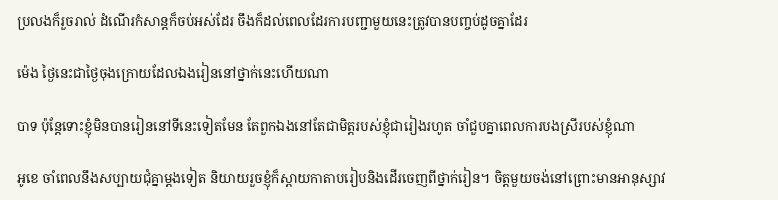ប្រលងក៏រួចរាល់ ដំណើរកំសាន្តក៏ចប់អស់ដែរ ចឹងក៏ដល់ពេលដែរការបញ្ជាមួយនេះត្រូវបានបញ្ចប់ដូចគ្នាដែរ

ម៉េង ថ្ងៃនេះជាថ្ងៃចុងក្រោយដែលឯងរៀននៅថ្នាក់នេះហើយណា

បាទ ប៉ុន្តែទោះខ្ញុំមិនបានរៀននៅទីនេះទៀតមែន តែពួកឯងនៅតែជាមិត្តរបស់ខ្ញុំជារៀងរហូត ចាំជួបគ្នាពេលការបងស្រីរបស់ខ្ញុំណា

អូខេ ចាំពេលនឹងសប្បាយជុំគ្នាម្តងទៀត និយាយរួចខ្ញុំក៏ស្ពាយកាតាបរៀបនិងដើរចេញពីថ្នាក់រៀន។ ចិត្តមួយចង់នៅព្រោះមានអានុស្សាវ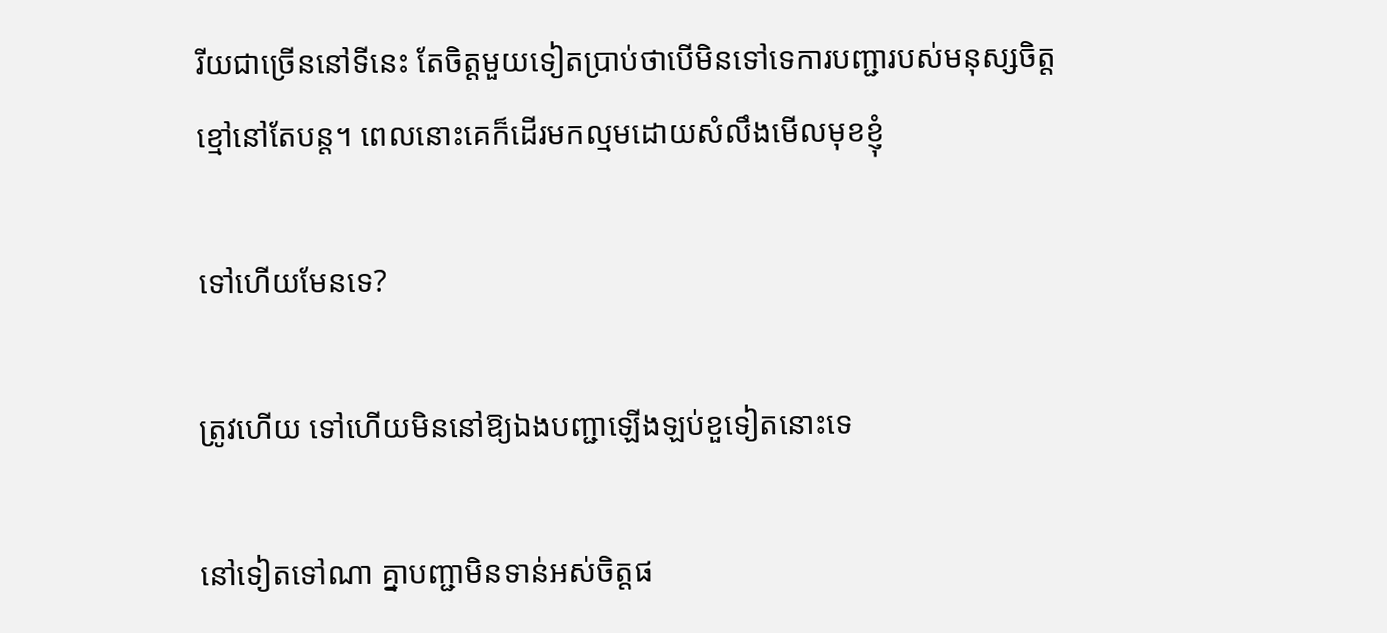រីយជាច្រើននៅទីនេះ តែចិត្តមួយទៀតប្រាប់ថាបើមិនទៅទេការបញ្ជារបស់មនុស្សចិត្តខ្មៅនៅតែបន្ត។ ពេលនោះគេក៏ដើរមកល្មមដោយសំលឹងមើលមុខខ្ញុំ

ទៅហើយមែនទេ?

ត្រូវហើយ ទៅហើយមិននៅឱ្យឯងបញ្ជាឡើងឡប់ខួទៀតនោះទេ

នៅទៀតទៅណា គ្នាបញ្ជាមិនទាន់អស់ចិត្តផ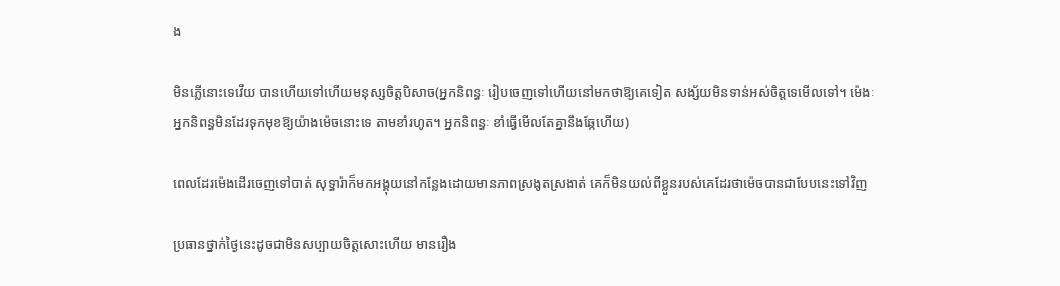ង

មិនភ្លើនោះទេវើយ បានហើយទៅហើយមនុស្សចិត្តបិសាច(អ្នកនិពន្ធៈ រៀបចេញទៅហើយនៅមកថាឱ្យគេទៀត សង្ស័យមិនទាន់អស់ចិត្តទេមើលទៅ។ ម៉េងៈ អ្នកនិពន្ធមិនដែរទុកមុខឱ្យយ៉ាងម៉េចនោះទេ តាមខាំរហូត។ អ្នកនិពន្ធៈ ខាំធ្វើមើលតែគ្នានឹងឆ្កែហើយ)

ពេលដែរម៉េងដើរចេញទៅបាត់ សុទ្ធារ៉ាក៏មកអង្គុយនៅកន្លែងដោយមានភាពស្រងូតស្រងាត់ គេក៏មិនយល់ពីខ្លួនរបស់គេដែរថាម៉េចបានជាបែបនេះទៅវិញ

ប្រធានថ្នាក់ថ្ងៃនេះដូចជាមិនសប្បាយចិត្តសោះហើយ មានរឿង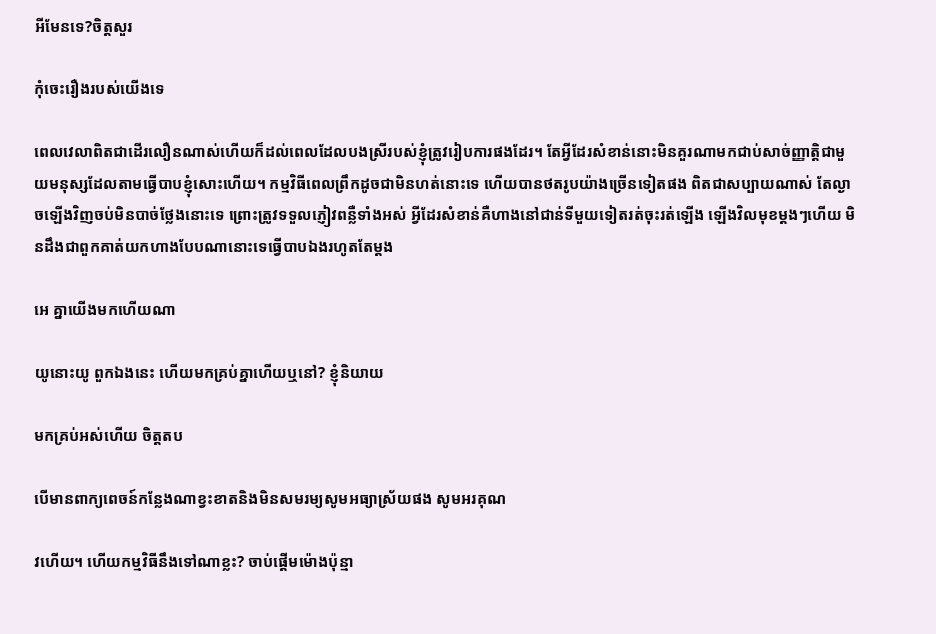អីមែនទេ?ចិត្តសួរ

កុំចេះរឿងរបស់យើងទេ

ពេលវេលាពិតជាដើរលឿនណាស់ហើយក៏ដល់ពេលដែលបងស្រីរបស់ខ្ញុំត្រូវរៀបការផងដែរ។ តែអ្វីដែរសំខាន់នោះមិនគួរណាមកជាប់សាច់ញ្ញាត្តិជាមួយមនុស្សដែលតាមធ្វើបាបខ្ញុំសោះហើយ។ កម្មវិធីពេលព្រឹកដូចជាមិនហត់នោះទេ ហើយបានថតរូបយ៉ាងច្រើនទៀតផង ពិតជាសប្បាយណាស់ តែល្ងាចឡើងវិញចប់មិនបាច់ថ្លែងនោះទេ ព្រោះត្រូវទទួលភ្ញៀវពន្លឺទាំងអស់ អ្វីដែរសំខាន់គឺហាងនៅជាន់ទីមួយទៀតរត់ចុះរត់ឡើង ឡើងវិលមុខម្តងៗហើយ មិនដឹងជាពួកគាត់យកហាងបែបណានោះទេធ្វើបាបឯងរហូតតែម្តង

អេ គ្នាយើងមកហើយណា

យូនោះយូ ពួកឯងនេះ ហើយមកគ្រប់គ្នាហើយឬនៅ? ខ្ញុំនិយាយ

មកគ្រប់អស់ហើយ ចិត្តតប

បើមានពាក្យពេចន៍កន្លែងណាខ្វះខាតនិងមិនសមរម្យសូមអធ្យាស្រ័យផង សូមអរគុណ

វហើយ។ ហើយកម្មវិធីនឹងទៅណាខ្លះ? ចាប់ផ្តើមម៉ោងប៉ុន្មា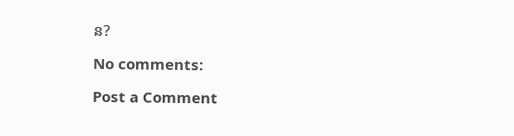ន?

No comments:

Post a Comment